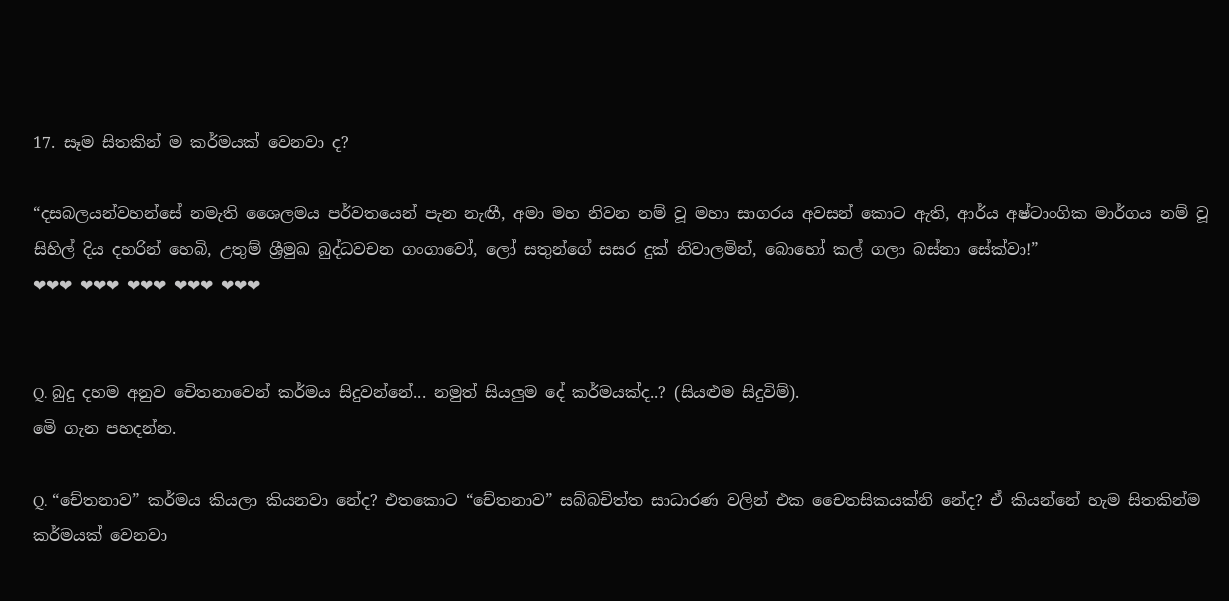17. සෑම සිතකින් ම කර්මයක් වෙනවා ද?

“දසබලයන්වහන්සේ නමැති ශෛලමය පර්වතයෙන් පැන නැඟී, අමා මහ නිවන නම් වූ මහා සාගරය අවසන් කොට ඇති, ආර්ය අෂ්ටාංගික මාර්ගය නම් වූ සිහිල් දිය දහරින් හෙබි, උතුම් ශ්‍රීමුඛ බුද්ධවචන ගංගාවෝ, ලෝ සතුන්ගේ සසර දුක් නිවාලමින්, බොහෝ කල් ගලා බස්නා සේක්වා!”
❤❤❤ ❤❤❤ ❤❤❤ ❤❤❤ ❤❤❤


Q. බුදු දහම අනුව චෙිතනාවෙන් කර්මය සිදුවන්නේ... නමුත් සියලුම දේ කර්මයක්ද..? (සියළුම සිදුවිම්).
මෙි ගැන පහදන්න.

Q. “චේතනාව” කර්මය කියලා කියනවා නේද? එතකොට “චේතනාව” සබ්බචිත්ත සාධාරණ වලින් එක චෛතසිකයක්නි නේද? ඒ කියන්නේ හැම සිතකින්ම කර්මයක් වෙනවා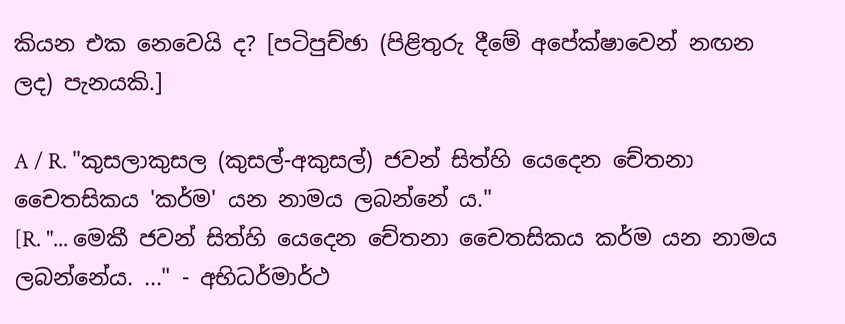කියන එක නෙවෙයි ද? [පටිපුච්ඡා (පිළිතුරු දීමේ අපේක්ෂාවෙන් නඟන ලද) පැනයකි.]

A / R. "කුසලාකුසල (කුසල්-අකුසල්) ජවන් සිත්හි යෙදෙන චේතනා චෛතසිකය 'කර්ම' යන නාමය ලබන්නේ ය."
[R. "... මෙකී ජවන්‌ සිත්හි යෙදෙන චේතනා චෛතසිකය කර්ම යන නාමය ලබන්නේය. ..." - අභිධර්මාර්ථ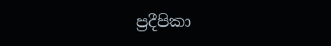ප්‍රදීපිකා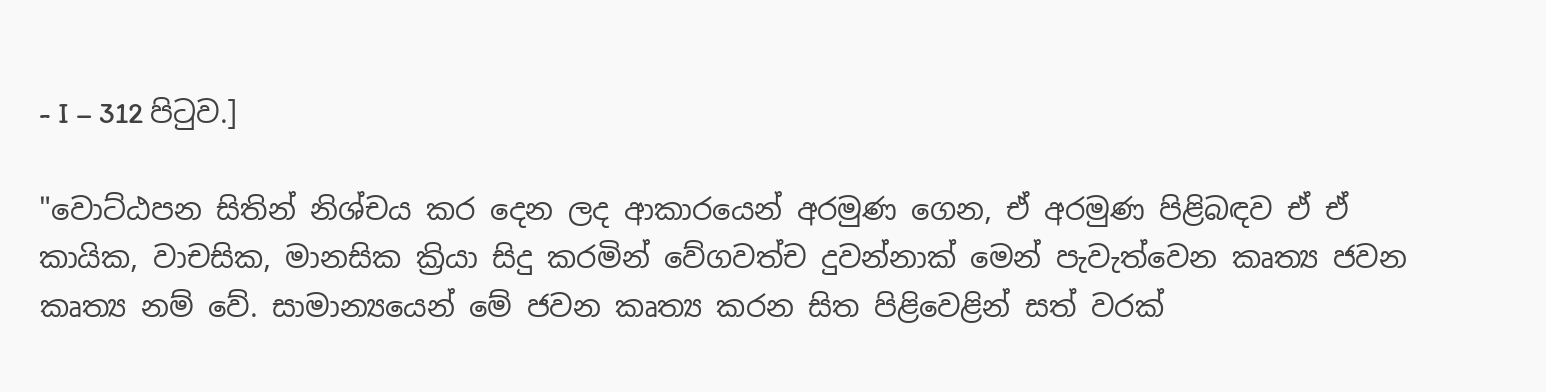- I – 312 පිටුව.]

"වොට්ඨපන සිතින්‌ නිශ්චය කර දෙන ලද ආකාරයෙන්‌ අරමුණ ගෙන, ඒ අරමුණ පිළිබඳව ඒ ඒ කායික, වාචසික, මානසික ක්‍රියා සිදු කරමින්‌ වේගවත්ච දුවන්නාක්‌ මෙන්‌ පැවැත්වෙන කෘත්‍ය ජවන කෘත්‍ය නම්‌ වේ. සාමාන්‍යයෙන්‌ මේ ජවන කෘත්‍ය කරන සිත පිළිවෙළින්‌ සත්‌ වරක්‌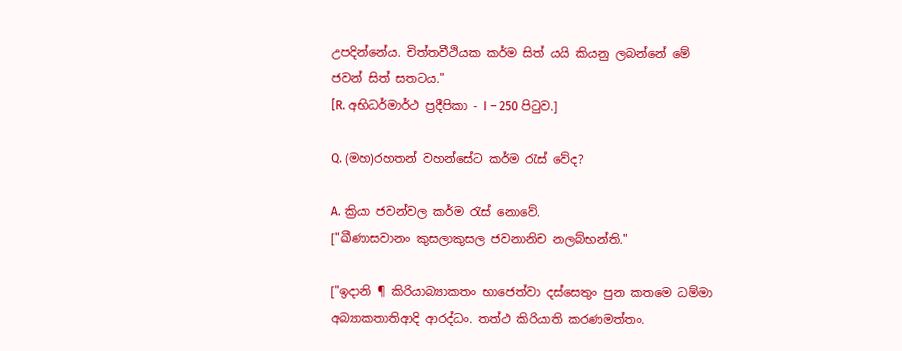උපදින්නේය. චිත්තවීථියක කර්ම සිත්‌ යයි කියනු ලබන්‌නේ මේ ජවන්‌ සිත්‌ සතටය."
[R. අභිධර්මාර්ථ ප්‍රදීපිකා - I – 250 පිටුව.]

Q. (මහ)රහතන් වහන්සේට කර්ම රැස් වේද?

A. ක්‍රියා ජවන්වල කර්ම රැස් නොවේ.
["ඛීණාසවානං කුසලාකුසල ජවනානිච නලබ්භන්ති."

["ඉදානි ¶ කිරියාබ්‍යාකතං භාජෙත්වා දස්සෙතුං පුන කතමෙ ධම්මා අබ්‍යාකතාතිආදි ආරද්ධං. තත්ථ කිරියාති කරණමත්තං.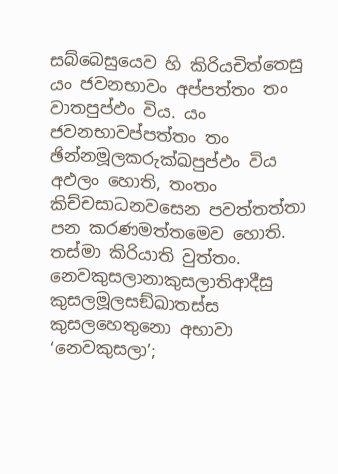සබ්බෙසුයෙව හි කිරියචිත්තෙසු යං ජවනභාවං අප්පත්තං තං වාතපුප්ඵං විය. යං ජවනභාවප්පත්තං තං ඡින්නමූලකරුක්ඛපුප්ඵං විය අඵලං හොති, තංතං කිච්චසාධනවසෙන පවත්තත්තා පන කරණමත්තමෙව හොති. තස්මා කිරියාති වුත්තං. නෙවකුසලානාකුසලාතිආදීසු කුසලමූලසඞ්ඛාතස්ස කුසලහෙතුනො අභාවා ‘නෙවකුසලා’;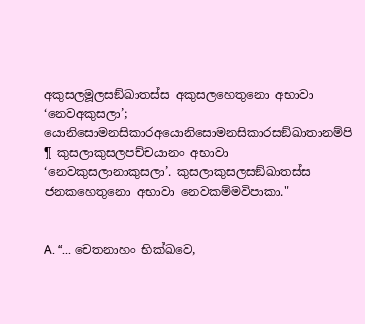අකුසලමූලසඞ්ඛාතස්ස අකුසලහෙතුනො අභාවා ‘නෙවඅකුසලා’; යොනිසොමනසිකාරඅයොනිසොමනසිකාරසඞ්ඛාතානම්පි ¶ කුසලාකුසලපච්චයානං අභාවා ‘නෙවකුසලානාකුසලා’. කුසලාකුසලසඞ්ඛාතස්ස ජනකහෙතුනො අභාවා නෙවකම්මවිපාකා."


A. “... චෙතනාහං භික්ඛවෙ,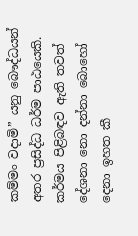කම්මං වදාමි” යනු බෞද්ධයන් අතර ප්‍ර‍සිද්ධ ධර්ම පාඨයෙකි. කර්මය පිළිබඳව ඇති තවත් දේශනා නො දන්නා බොහෝ දෙනා ඉහත කී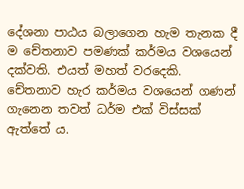දේශනා පාඨය බලාගෙන හැම තැනක දී ම චේතනාව පමණක් කර්මය වශයෙන් දක්වති. එයත් මහත් වරදෙකි. චේතනාව හැර කර්මය වශයෙන් ගණන් ගැනෙන තවත් ධර්ම එක් විස්සක් ඇත්තේ ය.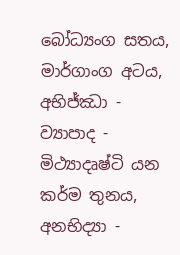බෝධ්‍යංග සතය, මාර්ගාංග අටය, අභිජ්ඣා - ව්‍යාපාද - මිථ්‍යාදෘෂ්ටි යන කර්ම තුනය, අනභිද්‍යා -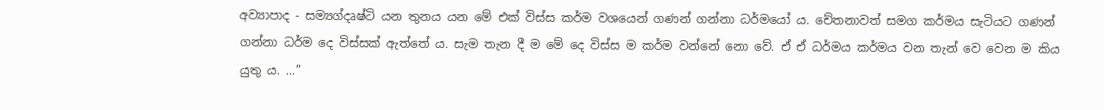අව්‍යාපාද - සම්‍යග්දෘෂ්ටි යන තුනය යන මේ එක් විස්ස කර්ම වශයෙන් ගණන් ගන්නා ධර්මයෝ ය. චේතනාවත් සමග කර්මය සැටියට ගණන් ගන්නා ධර්ම දෙ විස්සක් ඇත්තේ ය. සැම තැන දී ම මේ දෙ විස්ස ම කර්ම වන්නේ නො වේ. ඒ ඒ ධර්මය කර්මය වන තැන් වෙ වෙන ම කිය යුතු ය. ...”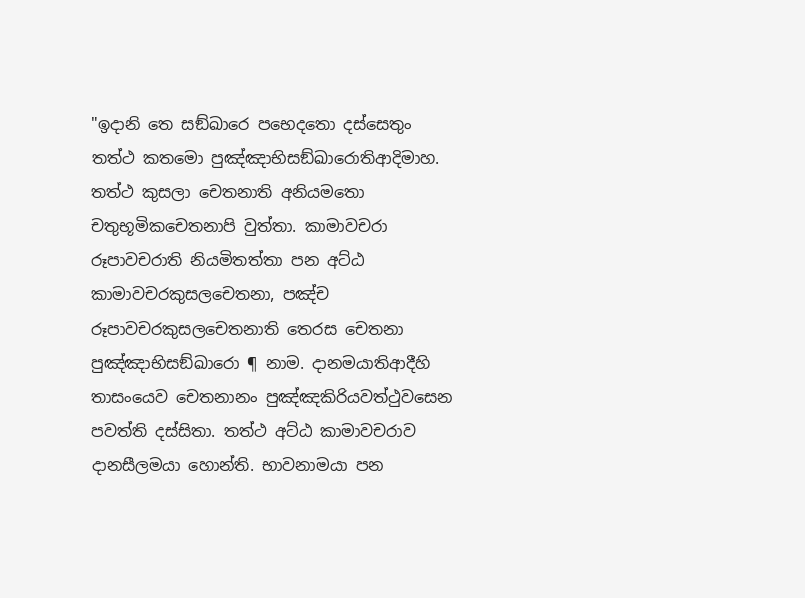"ඉදානි තෙ සඞ්ඛාරෙ පභෙදතො දස්සෙතුං තත්ථ කතමො පුඤ්ඤාභිසඞ්ඛාරොතිආදිමාහ. තත්ථ කුසලා චෙතනාති අනියමතො චතුභූමිකචෙතනාපි වුත්තා. කාමාවචරා රූපාවචරාති නියමිතත්තා පන අට්ඨ කාමාවචරකුසලචෙතනා, පඤ්ච රූපාවචරකුසලචෙතනාති තෙරස චෙතනා පුඤ්ඤාභිසඞ්ඛාරො ¶ නාම. දානමයාතිආදීහි තාසංයෙව චෙතනානං පුඤ්ඤකිරියවත්ථුවසෙන පවත්ති දස්සිතා. තත්ථ අට්ඨ කාමාවචරාව දානසීලමයා හොන්ති. භාවනාමයා පන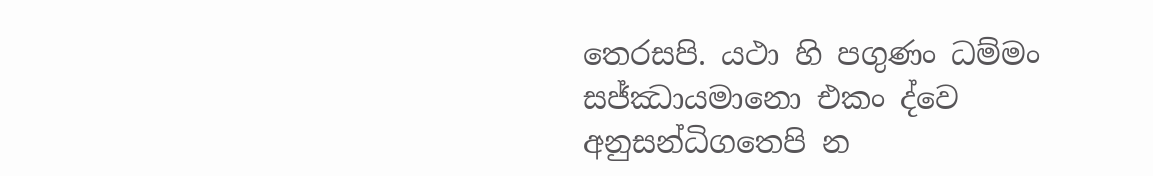තෙරසපි. යථා හි පගුණං ධම්මං සජ්ඣායමානො එකං ද්වෙ අනුසන්ධිගතෙපි න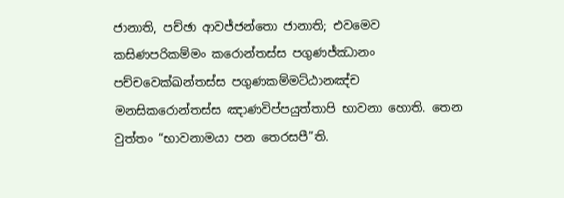ජානාති, පච්ඡා ආවජ්ජන්තො ජානාති; එවමෙව කසිණපරිකම්මං කරොන්තස්ස පගුණජ්ඣානං පච්චවෙක්ඛන්තස්ස පගුණකම්මට්ඨානඤ්ච මනසිකරොන්තස්ස ඤාණවිප්පයුත්තාපි භාවනා හොති. තෙන වුත්තං “භාවනාමයා පන තෙරසපී”ති.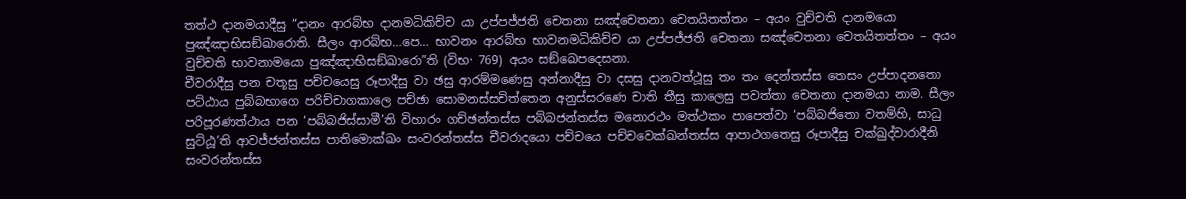තත්ථ දානමයාදීසු “දානං ආරබ්භ දානමධිකිච්ච යා උප්පජ්ජති චෙතනා සඤ්චෙතනා චෙතයිතත්තං – අයං වුච්චති දානමයො පුඤ්ඤාභිසඞ්ඛාරොති. සීලං ආරබ්භ…පෙ… භාවනං ආරබ්භ භාවනමධිකිච්ච යා උප්පජ්ජති චෙතනා සඤ්චෙතනා චෙතයිතත්තං – අයං වුච්චති භාවනාමයො පුඤ්ඤාභිසඞ්ඛාරො”ති (විභ· 769) අයං සඞ්ඛෙපදෙසනා.
චීවරාදීසු පන චතූසු පච්චයෙසු රූපාදීසු වා ඡසු ආරම්මණෙසු අන්නාදීසු වා දසසු දානවත්ථූසු තං තං දෙන්තස්ස තෙසං උප්පාදනතො පට්ඨාය පුබ්බභාගෙ පරිච්චාගකාලෙ පච්ඡා සොමනස්සචිත්තෙන අනුස්සරණෙ චාති තීසු කාලෙසු පවත්තා චෙතනා දානමයා නාම. සීලං පරිපූරණත්ථාය පන ‘පබ්බජිස්සාමී’ති විහාරං ගච්ඡන්තස්ස පබ්බජන්තස්ස මනොරථං මත්ථකං පාපෙත්වා ‘පබ්බජිතො වතම්හි, සාධු සුට්ඨූ’ති ආවජ්ජන්තස්ස පාතිමොක්ඛං සංවරන්තස්ස චීවරාදයො පච්චයෙ පච්චවෙක්ඛන්තස්ස ආපාථගතෙසු රූපාදීසු චක්ඛුද්වාරාදීනි සංවරන්තස්ස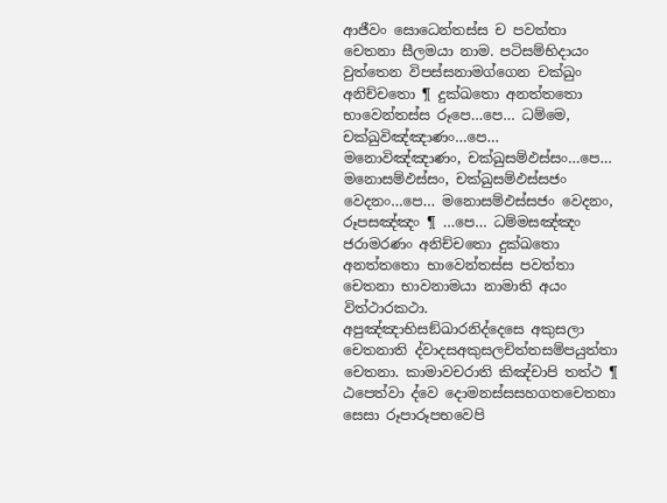ආජීවං සොධෙන්තස්ස ච පවත්තා චෙතනා සීලමයා නාම. පටිසම්භිදායං වුත්තෙන විපස්සනාමග්ගෙන චක්ඛුං අනිච්චතො ¶ දුක්ඛතො අනත්තතො භාවෙන්තස්ස රූපෙ…පෙ… ධම්මෙ, චක්ඛුවිඤ්ඤාණං…පෙ… මනොවිඤ්ඤාණං, චක්ඛුසම්ඵස්සං…පෙ… මනොසම්ඵස්සං, චක්ඛුසම්ඵස්සජං වෙදනං…පෙ… මනොසම්ඵස්සජං වෙදනං, රූපසඤ්ඤං ¶ …පෙ… ධම්මසඤ්ඤං ජරාමරණං අනිච්චතො දුක්ඛතො අනත්තතො භාවෙන්තස්ස පවත්තා චෙතනා භාවනාමයා නාමාති අයං විත්ථාරකථා.
අපුඤ්ඤාභිසඞ්ඛාරනිද්දෙසෙ අකුසලා චෙතනාති ද්වාදසඅකුසලචිත්තසම්පයුත්තා චෙතනා. කාමාවචරාති කිඤ්චාපි තත්ථ ¶ ඨපෙත්වා ද්වෙ දොමනස්සසහගතචෙතනා සෙසා රූපාරූපභවෙපි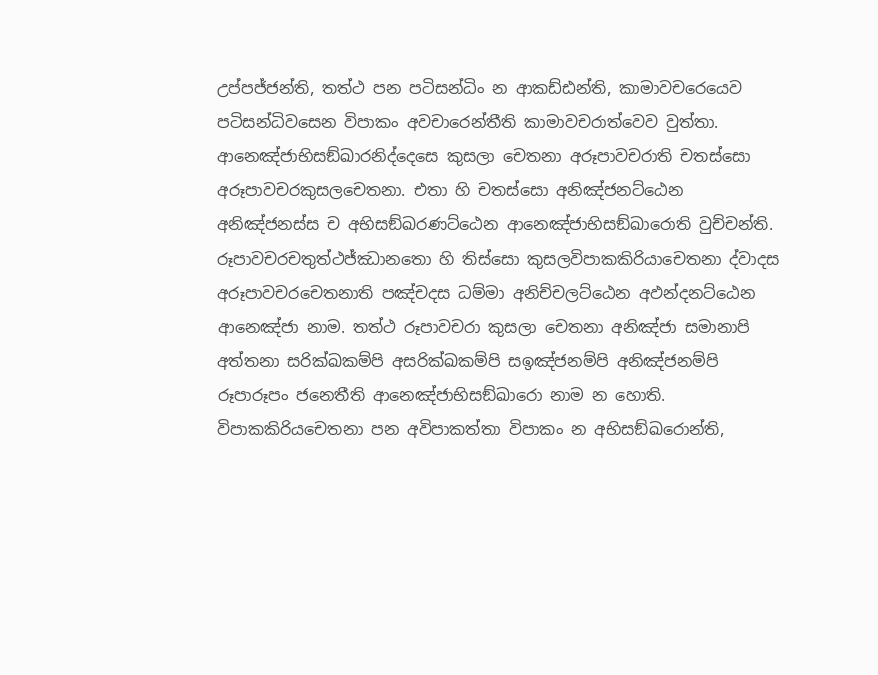උප්පජ්ජන්ති, තත්ථ පන පටිසන්ධිං න ආකඩ්ඪන්ති, කාමාවචරෙයෙව පටිසන්ධිවසෙන විපාකං අවචාරෙන්තීති කාමාවචරාත්වෙව වුත්තා.
ආනෙඤ්ජාභිසඞ්ඛාරනිද්දෙසෙ කුසලා චෙතනා අරූපාවචරාති චතස්සො අරූපාවචරකුසලචෙතනා. එතා හි චතස්සො අනිඤ්ජනට්ඨෙන අනිඤ්ජනස්ස ච අභිසඞ්ඛරණට්ඨෙන ආනෙඤ්ජාභිසඞ්ඛාරොති වුච්චන්ති. රූපාවචරචතුත්ථජ්ඣානතො හි තිස්සො කුසලවිපාකකිරියාචෙතනා ද්වාදස අරූපාවචරචෙතනාති පඤ්චදස ධම්මා අනිච්චලට්ඨෙන අඵන්දනට්ඨෙන ආනෙඤ්ජා නාම. තත්ථ රූපාවචරා කුසලා චෙතනා අනිඤ්ජා සමානාපි අත්තනා සරික්ඛකම්පි අසරික්ඛකම්පි සඉඤ්ජනම්පි අනිඤ්ජනම්පි රූපාරූපං ජනෙතීති ආනෙඤ්ජාභිසඞ්ඛාරො නාම න හොති. විපාකකිරියචෙතනා පන අවිපාකත්තා විපාකං න අභිසඞ්ඛරොන්ති,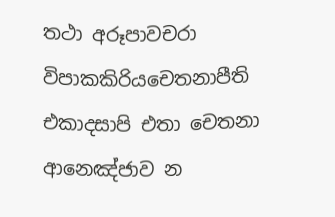තථා අරූපාවචරා විපාකකිරියචෙතනාපීති එකාදසාපි එතා චෙතනා ආනෙඤ්ජාව න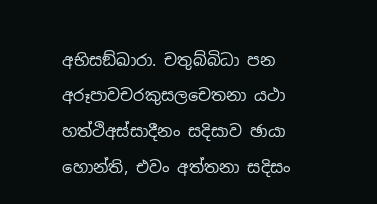අභිසඞ්ඛාරා. චතුබ්බිධා පන අරූපාවචරකුසලචෙතනා යථා හත්ථිඅස්සාදීනං සදිසාව ඡායා හොන්ති, එවං අත්තනා සදිසං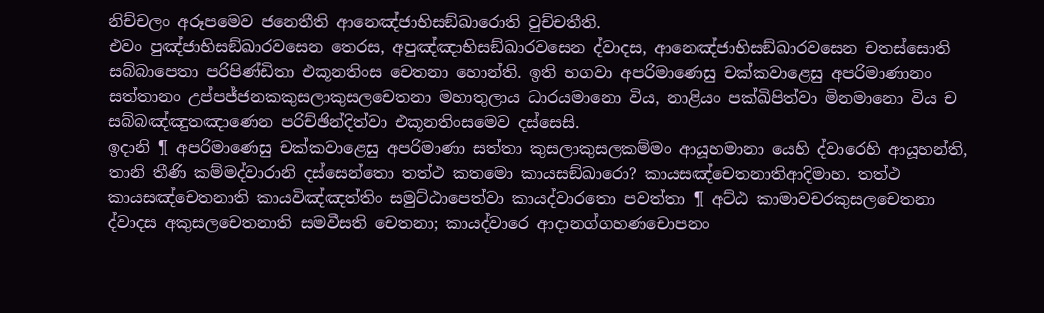නිච්චලං අරූපමෙව ජනෙතීති ආනෙඤ්ජාභිසඞ්ඛාරොති වුච්චතීති.
එවං පුඤ්ජාභිසඞ්ඛාරවසෙන තෙරස, අපුඤ්ඤාභිසඞ්ඛාරවසෙන ද්වාදස, ආනෙඤ්ජාභිසඞ්ඛාරවසෙන චතස්සොති සබ්බාපෙතා පරිපිණ්ඩිතා එකූනතිංස චෙතනා හොන්ති. ඉති භගවා අපරිමාණෙසු චක්කවාළෙසු අපරිමාණානං සත්තානං උප්පජ්ජනකකුසලාකුසලචෙතනා මහාතුලාය ධාරයමානො විය, නාළියං පක්ඛිපිත්වා මිනමානො විය ච සබ්බඤ්ඤුතඤාණෙන පරිච්ඡින්දිත්වා එකූනතිංසමෙව දස්සෙසි.
ඉදානි ¶ අපරිමාණෙසු චක්කවාළෙසු අපරිමාණා සත්තා කුසලාකුසලකම්මං ආයූහමානා යෙහි ද්වාරෙහි ආයූහන්ති, තානි තීණි කම්මද්වාරානි දස්සෙන්තො තත්ථ කතමො කායසඞ්ඛාරො? කායසඤ්චෙතනාතිආදිමාහ. තත්ථ කායසඤ්චෙතනාති කායවිඤ්ඤත්තිං සමුට්ඨාපෙත්වා කායද්වාරතො පවත්තා ¶ අට්ඨ කාමාවචරකුසලචෙතනා ද්වාදස අකුසලචෙතනාති සමවීසති චෙතනා; කායද්වාරෙ ආදානග්ගහණචොපනං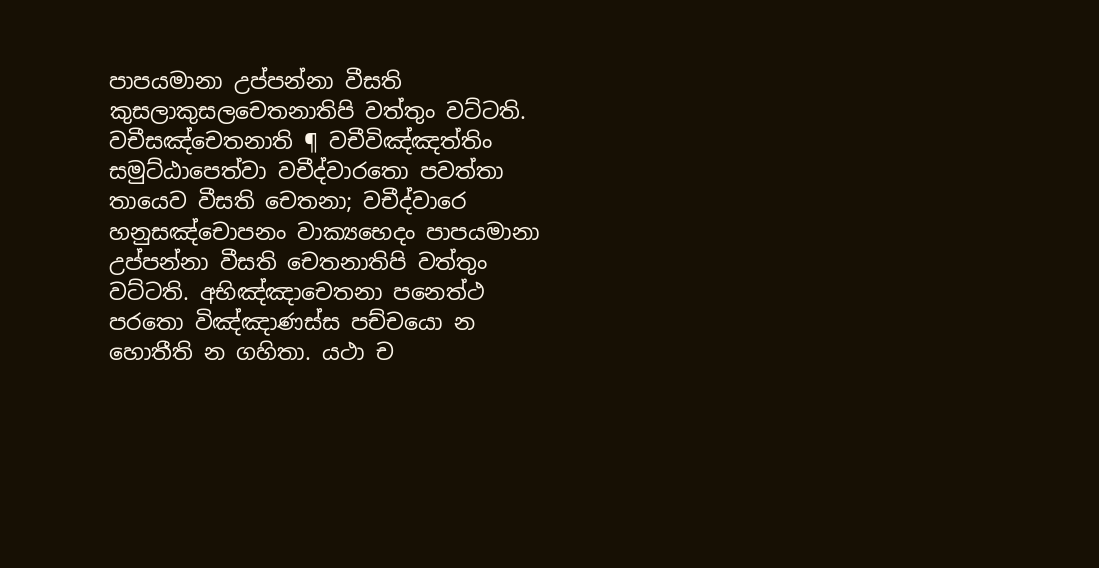පාපයමානා උප්පන්නා වීසති කුසලාකුසලචෙතනාතිපි වත්තුං වට්ටති.
වචීසඤ්චෙතනාති ¶ වචීවිඤ්ඤත්තිං සමුට්ඨාපෙත්වා වචීද්වාරතො පවත්තා තායෙව වීසති චෙතනා; වචීද්වාරෙ හනුසඤ්චොපනං වාක්‍යභෙදං පාපයමානා උප්පන්නා වීසති චෙතනාතිපි වත්තුං වට්ටති. අභිඤ්ඤාචෙතනා පනෙත්ථ පරතො විඤ්ඤාණස්ස පච්චයො න හොතීති න ගහිතා. යථා ච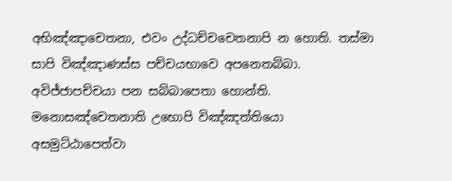අභිඤ්ඤාචෙතනා, එවං උද්ධච්චචෙතනාපි න හොති. තස්මා සාපි විඤ්ඤාණස්ස පච්චයභාවෙ අපනෙතබ්බා. අවිජ්ජාපච්චයා පන සබ්බාපෙතා හොන්ති.
මනොසඤ්චෙතනාති උභොපි විඤ්ඤත්තියො අසමුට්ඨාපෙත්වා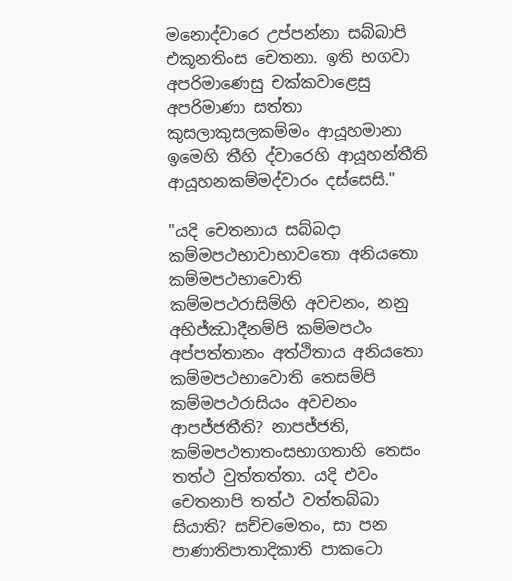මනොද්වාරෙ උප්පන්නා සබ්බාපි එකූනතිංස චෙතනා. ඉති භගවා අපරිමාණෙසු චක්කවාළෙසු අපරිමාණා සත්තා කුසලාකුසලකම්මං ආයූහමානා ඉමෙහි තීහි ද්වාරෙහි ආයූහන්තීති ආයූහනකම්මද්වාරං දස්සෙසි."

"යදි චෙතනාය සබ්බදා කම්මපථභාවාභාවතො අනියතො කම්මපථභාවොති කම්මපථරාසිම්හි අවචනං, නනු අභිජ්ඣාදීනම්පි කම්මපථං අප්පත්තානං අත්ථිතාය අනියතො කම්මපථභාවොති තෙසම්පි කම්මපථරාසියං අවචනං ආපජ්ජතීති? නාපජ්ජති, කම්මපථතාතංසභාගතාහි තෙසං තත්ථ වුත්තත්තා. යදි එවං චෙතනාපි තත්ථ වත්තබ්බා සියාති? සච්චමෙතං, සා පන පාණාතිපාතාදිකාති පාකටො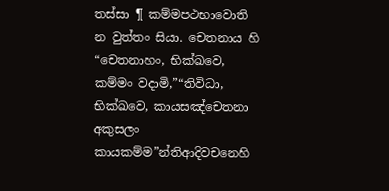තස්සා ¶ කම්මපථභාවොති න වුත්තං සියා. චෙතනාය හි “චෙතනාහං, භික්ඛවෙ, කම්මං වදාමි,”“තිවිධා, භික්ඛවෙ, කායසඤ්චෙතනා අකුසලං කායකම්ම”න්තිආදිවචනෙහි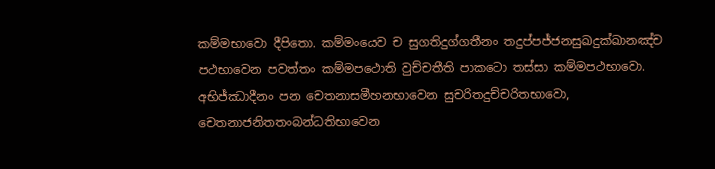කම්මභාවො දීපිතො. කම්මංයෙව ච සුගතිදුග්ගතීනං තදුප්පජ්ජනසුඛදුක්ඛානඤ්ච පථභාවෙන පවත්තං කම්මපථොති වුච්චතීති පාකටො තස්සා කම්මපථභාවො. අභිජ්ඣාදීනං පන චෙතනාසමීහනභාවෙන සුචරිතදුච්චරිතභාවො, චෙතනාජනිතතංබන්ධතිභාවෙන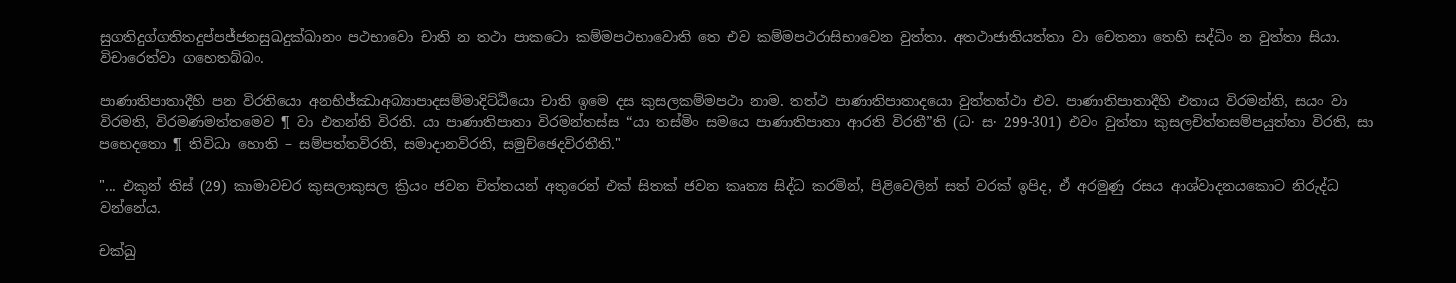සුගතිදුග්ගතිතදුප්පජ්ජනසුඛදුක්ඛානං පථභාවො චාති න තථා පාකටො කම්මපථභාවොති තෙ එව කම්මපථරාසිභාවෙන වුත්තා. අතථාජාතියත්තා වා චෙතනා තෙහි සද්ධිං න වුත්තා සියා. විචාරෙත්වා ගහෙතබ්බං.

පාණාතිපාතාදීහි පන විරතියො අනභිජ්ඣාඅබ්‍යාපාදසම්මාදිට්ඨියො චාති ඉමෙ දස කුසලකම්මපථා නාම. තත්ථ පාණාතිපාතාදයො වුත්තත්ථා එව. පාණාතිපාතාදීහි එතාය විරමන්ති, සයං වා විරමති, විරමණමත්තමෙව ¶ වා එතන්ති විරති. යා පාණාතිපාතා විරමන්තස්ස “යා තස්මිං සමයෙ පාණාතිපාතා ආරති විරතී”ති (ධ· ස· 299-301) එවං වුත්තා කුසලචිත්තසම්පයුත්තා විරති, සා පභෙදතො ¶ තිවිධා හොති – සම්පත්තවිරති, සමාදානවිරති, සමුච්ඡෙදවිරතීති."

"... එකුන්‌ තිස්‌ (29) කාමාවචර කුසලාකුසල ක්‍රියං ජවන චිත්තයන්‌ අතුරෙන්‌ එක්‌ සිතක්‌ ජවන කෘත්‍ය සිද්ධ කරමින්‌, පිළිවෙලින්‌ සත්‌ වරක්‌ ඉපිද, ඒ අරමුණු රසය ආශ්වාදනයකොට නිරුද්ධ වන්නේය.

චක්ඛු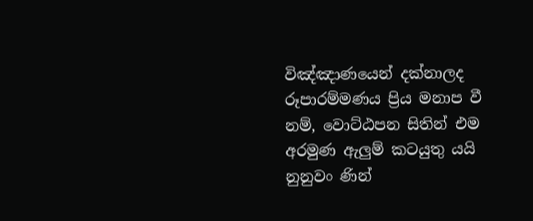විඤ්ඤාණයෙන්‌ දක්නාලද රූපාරම්මණය ප්‍රිය මනාප වී නම්‌, වොට්ඨපන සිතින්‌ එම අරමුණ ඇලුම්‌ කටයුතු යයි නුනුවං ණින්‌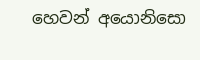හෙවන්‌ අයොනිසො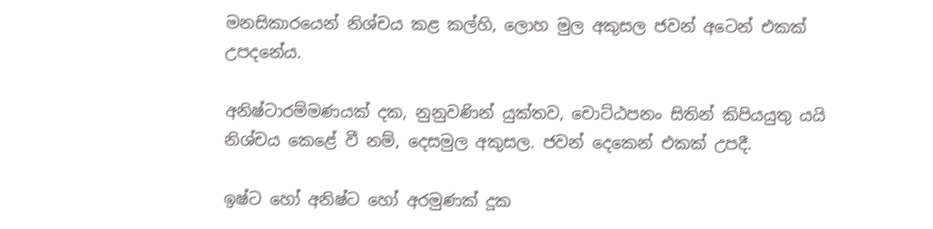මනසිකාරයෙන්‌ නිශ්චය කළ කල්හි, ලොහ මුල අකුසල ජවන්‌ අටෙන්‌ එකක්‌ උපදනේය.

අනිෂ්ටාරම්මණයක්‌ දක, නුනුවණින්‌ යුක්තව, චොට්ඨපනං සිතින්‌ කිපියයුතු යයි නිශ්චය කෙළේ වී නම්‌, දෙසමුල අකුසල. ජවන්‌ දෙකෙන්‌ එකක්‌ උපදී.

ඉෂ්ට හෝ අනිෂ්ට හෝ අරමුණක්‌ දූක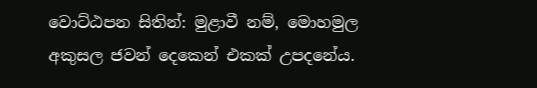වොට්ඨපන සිතින්‌: මුළාවී නම්‌, මොහමුල අකුසල ජවන්‌ දෙකෙන්‌ එකක්‌ උපදනේය.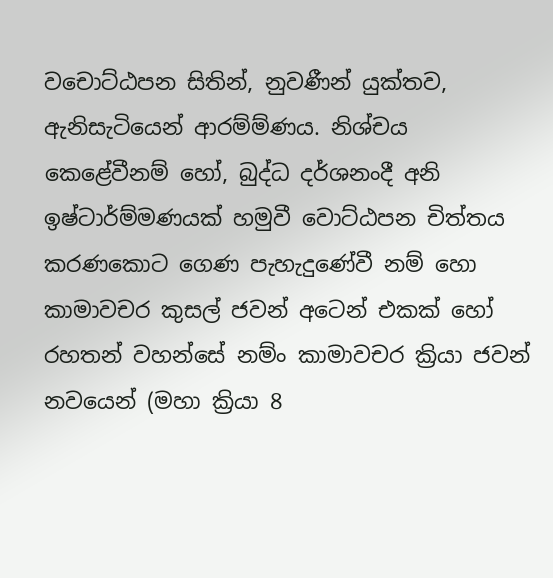වචොට්ඨපන සිතින්‌, නුවණීන්‌ යුක්තව, ඇනිසැටියෙන්‌ ආරම්ම්ණය. නිශ්චය කෙළේවීනම්‌ හෝ, බුද්ධ දර්ශනංදී අනි ඉෂ්ටාර්ම්මණයක්‌ හමුවී වොට්ඨපන චිත්තය කරණකොට ගෙණ පැහැදුණේවී නම්‌ හො කාමාවචර කුසල්‌ ජවන්‌ අටෙන්‌ එකක්‌ හෝ රහතන්‌ වහන්සේ නම්‌ං කාමාවචර ක්‍රියා ජවන්‌ නවයෙන්‌ (මහා ක්‍රියා 8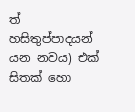ත්‌ හසිතුප්පාදයන්‌ යන නවය) එක්‌ සිතක්‌ හො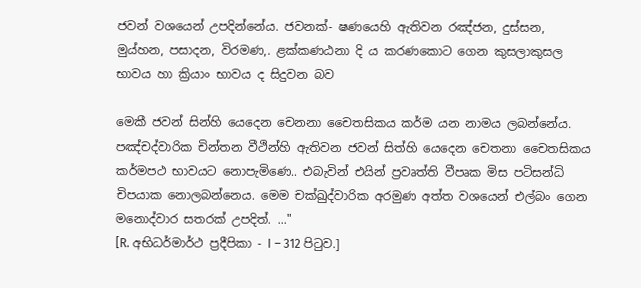ජවන්‌ වශයෙන්‌ උපදින්නේය. ජවනක්‌- ෂණයෙහි ඇතිවන රඤ්ජන, දුස්සන, මුය්හන, පසාදන, විරමණ,. ළක්කණඨනා දි ය කරණකොට ගෙන කුසලාකුසල භාවය හා ක්‍රියාං භාවය ද සිදුවන බව

මෙකී ජවන්‌ සින්හි යෙදෙන චෙනනා චෛතසිකය කර්ම යන නාමය ලබන්නේය. පඤ්චද්වාරික චින්තන වීථින්හි ඇතිවන ජවන්‌ සිත්හි යෙදෙන චෙතනා චෛතසිකය කර්මපථ භාවයට නොපැමිණෙ.. එබැවින්‌ එයින්‌ ප්‍රවෘත්ති වීපෘක මිස පටිසන්ධි චිපයාක නොලබන්නෙය. මෙම චක්ඛුද්වාරික අරමුණ අත්ත වශයෙන්‌ එල්බං ගෙන මනොද්වාර සතරක්‌ උපදිත්‌. ..."
[R. අභිධර්මාර්ථ ප්‍රදීපිකා - I – 312 පිටුව.]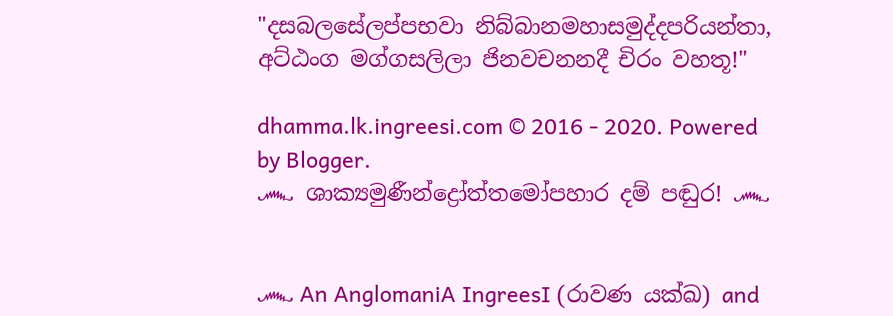"දසබලසේලප්පභවා නිබ්බානමහාසමුද්දපරියන්තා, අට්ඨංග මග්ගසලිලා ජිනවචනනදී චිරං වහතූ!"

dhamma.lk.ingreesi.com © 2016 - 2020. Powered by Blogger.
෴ ශාක්‍යමුණීන්ද්‍රෝත්තමෝපහාර දම් පඬුර! ෴


෴ An AnglomaniA IngreesI (රාවණ යක්ඛ) and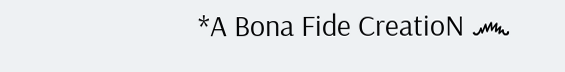*A Bona Fide CreatioN ෴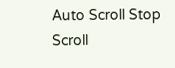Auto Scroll Stop Scroll